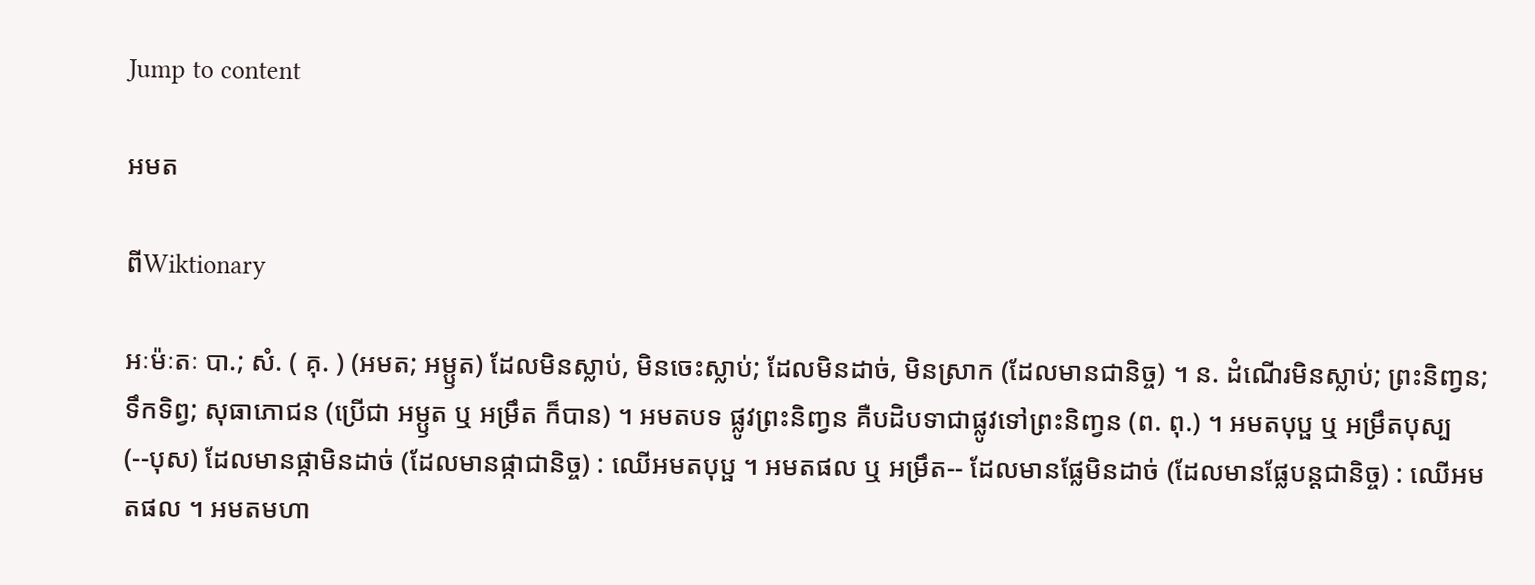Jump to content

អមត

ពីWiktionary

អៈម៉ៈតៈ បា.; សំ. ( គុ. ) (អមត; អម្ឫត) ដែលមិនស្លាប់, មិនចេះស្លាប់; ដែលមិនដាច់, មិនស្រាក (ដែលមានជានិច្ច) ។ ន. ដំណើរមិនស្លាប់; ព្រះនិញ្វន; ទឹកទិព្វ; សុធាភោជន (ប្រើជា អម្ឫត ឬ អម្រឹត ក៏បាន) ។ អមតបទ ផ្លូវព្រះនិញ្វន គឺបដិបទាជាផ្លូវទៅព្រះនិញ្វន (ព. ពុ.) ។ អមតបុប្ផ ឬ អម្រឹតបុស្ប (--បុស) ដែលមានផ្កាមិនដាច់ (ដែលមានផ្កាជានិច្ច) : ឈើអមតបុប្ផ ។ អមតផល ឬ អម្រឹត-- ដែលមានផ្លែមិនដាច់ (ដែលមានផ្លែបន្តជានិច្ច) : ឈើអមតផល ។ អមតមហា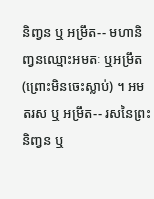និញ្វន ឬ អម្រឹត-- មហានិញ្វនឈ្មោះអមតៈ ឬអម្រឹត (ព្រោះមិនចេះស្លាប់) ។ អមតរស ឬ អម្រឹត-- រសនៃព្រះនិញ្វន ឬ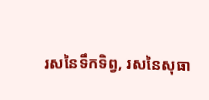រសនៃទឹកទិព្វ, រសនៃសុធា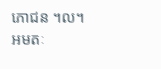ភោជន ។ល។ អមតៈ